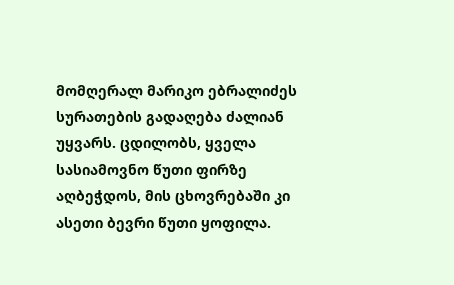მომღერალ მარიკო ებრალიძეს სურათების გადაღება ძალიან უყვარს. ცდილობს, ყველა სასიამოვნო წუთი ფირზე აღბეჭდოს, მის ცხოვრებაში კი ასეთი ბევრი წუთი ყოფილა.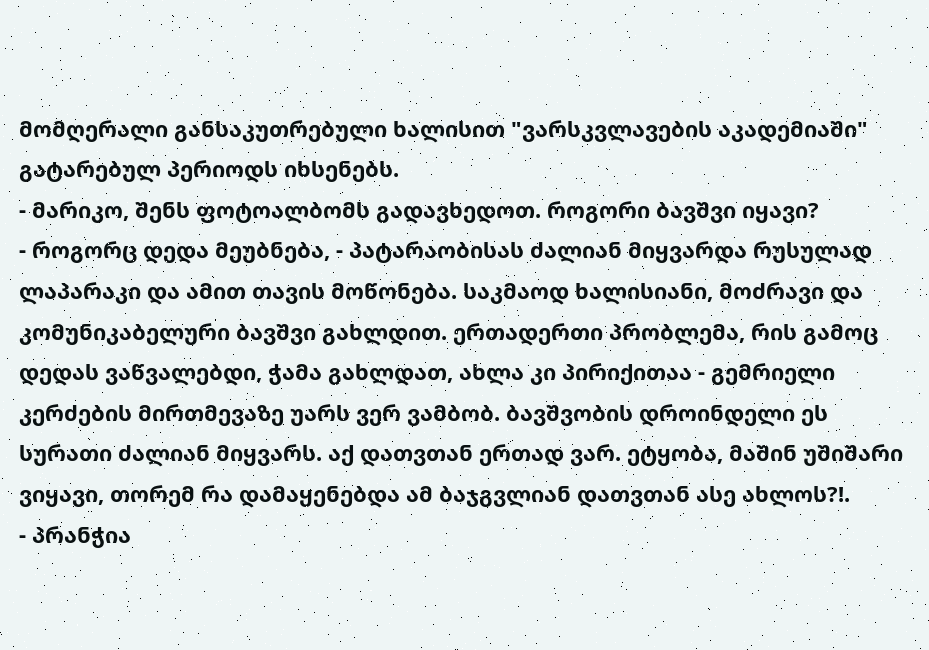მომღერალი განსაკუთრებული ხალისით "ვარსკვლავების აკადემიაში" გატარებულ პერიოდს იხსენებს.
- მარიკო, შენს ფოტოალბომს გადავხედოთ. როგორი ბავშვი იყავი?
- როგორც დედა მეუბნება, - პატარაობისას ძალიან მიყვარდა რუსულად ლაპარაკი და ამით თავის მოწონება. საკმაოდ ხალისიანი, მოძრავი და კომუნიკაბელური ბავშვი გახლდით. ერთადერთი პრობლემა, რის გამოც დედას ვაწვალებდი, ჭამა გახლდათ, ახლა კი პირიქითაა - გემრიელი კერძების მირთმევაზე უარს ვერ ვამბობ. ბავშვობის დროინდელი ეს სურათი ძალიან მიყვარს. აქ დათვთან ერთად ვარ. ეტყობა, მაშინ უშიშარი ვიყავი, თორემ რა დამაყენებდა ამ ბაჯგვლიან დათვთან ასე ახლოს?!.
- პრანჭია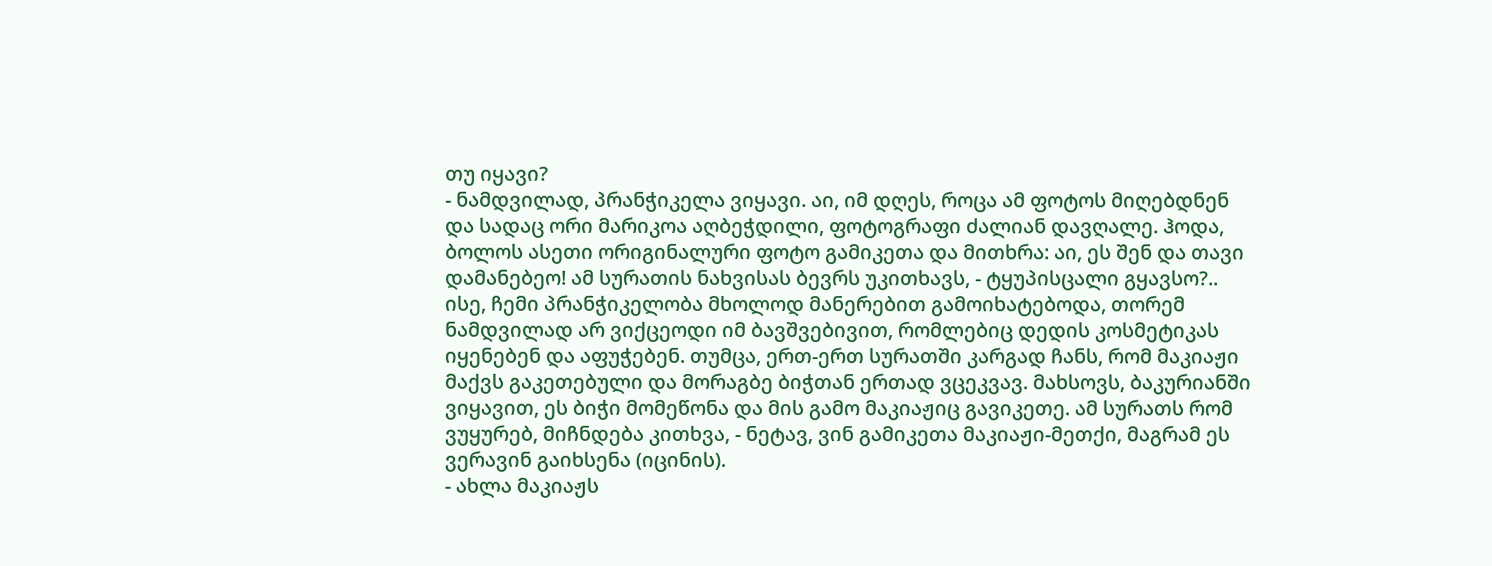თუ იყავი?
- ნამდვილად, პრანჭიკელა ვიყავი. აი, იმ დღეს, როცა ამ ფოტოს მიღებდნენ და სადაც ორი მარიკოა აღბეჭდილი, ფოტოგრაფი ძალიან დავღალე. ჰოდა, ბოლოს ასეთი ორიგინალური ფოტო გამიკეთა და მითხრა: აი, ეს შენ და თავი დამანებეო! ამ სურათის ნახვისას ბევრს უკითხავს, - ტყუპისცალი გყავსო?.. ისე, ჩემი პრანჭიკელობა მხოლოდ მანერებით გამოიხატებოდა, თორემ ნამდვილად არ ვიქცეოდი იმ ბავშვებივით, რომლებიც დედის კოსმეტიკას იყენებენ და აფუჭებენ. თუმცა, ერთ-ერთ სურათში კარგად ჩანს, რომ მაკიაჟი მაქვს გაკეთებული და მორაგბე ბიჭთან ერთად ვცეკვავ. მახსოვს, ბაკურიანში ვიყავით, ეს ბიჭი მომეწონა და მის გამო მაკიაჟიც გავიკეთე. ამ სურათს რომ ვუყურებ, მიჩნდება კითხვა, - ნეტავ, ვინ გამიკეთა მაკიაჟი-მეთქი, მაგრამ ეს ვერავინ გაიხსენა (იცინის).
- ახლა მაკიაჟს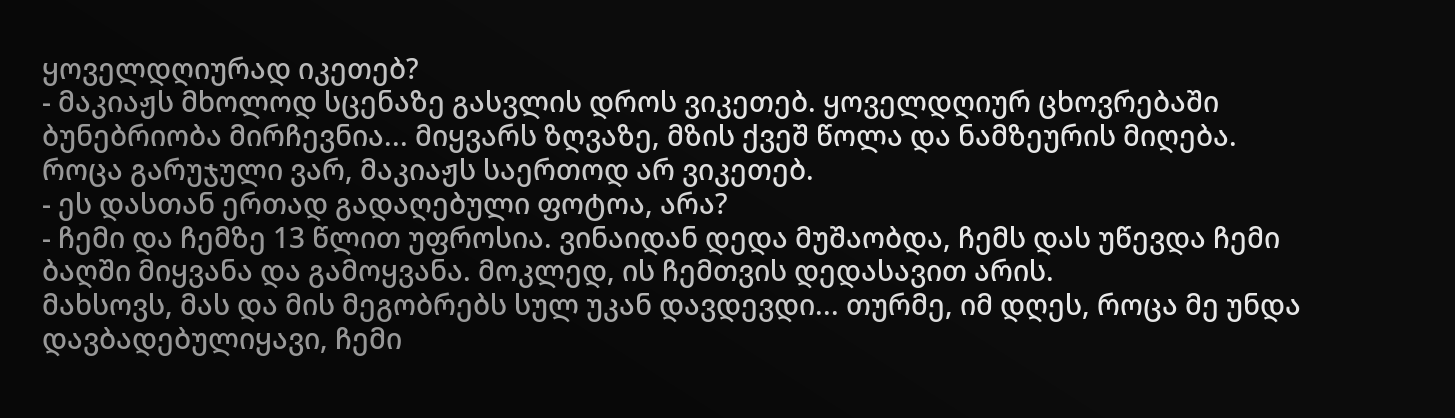ყოველდღიურად იკეთებ?
- მაკიაჟს მხოლოდ სცენაზე გასვლის დროს ვიკეთებ. ყოველდღიურ ცხოვრებაში ბუნებრიობა მირჩევნია... მიყვარს ზღვაზე, მზის ქვეშ წოლა და ნამზეურის მიღება. როცა გარუჯული ვარ, მაკიაჟს საერთოდ არ ვიკეთებ.
- ეს დასთან ერთად გადაღებული ფოტოა, არა?
- ჩემი და ჩემზე 13 წლით უფროსია. ვინაიდან დედა მუშაობდა, ჩემს დას უწევდა ჩემი ბაღში მიყვანა და გამოყვანა. მოკლედ, ის ჩემთვის დედასავით არის.
მახსოვს, მას და მის მეგობრებს სულ უკან დავდევდი... თურმე, იმ დღეს, როცა მე უნდა დავბადებულიყავი, ჩემი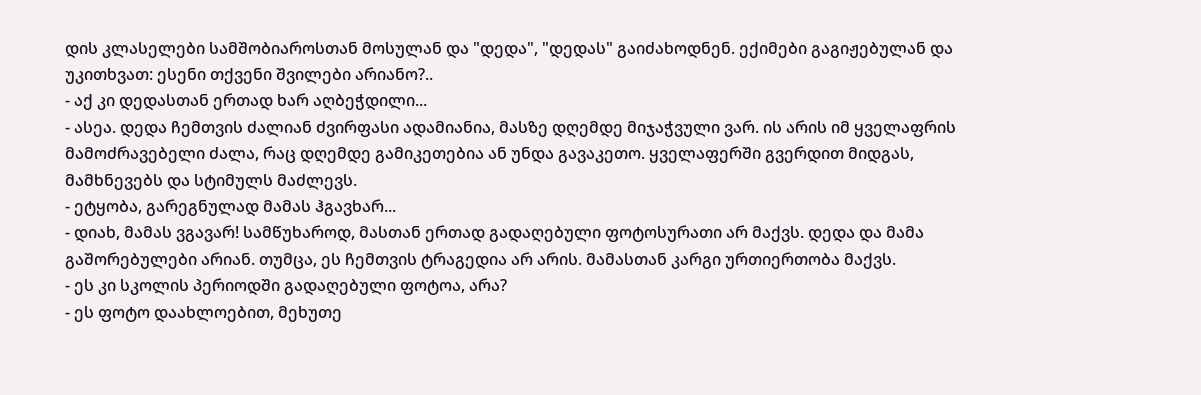დის კლასელები სამშობიაროსთან მოსულან და "დედა", "დედას" გაიძახოდნენ. ექიმები გაგიჟებულან და უკითხვათ: ესენი თქვენი შვილები არიანო?..
- აქ კი დედასთან ერთად ხარ აღბეჭდილი...
- ასეა. დედა ჩემთვის ძალიან ძვირფასი ადამიანია, მასზე დღემდე მიჯაჭვული ვარ. ის არის იმ ყველაფრის მამოძრავებელი ძალა, რაც დღემდე გამიკეთებია ან უნდა გავაკეთო. ყველაფერში გვერდით მიდგას, მამხნევებს და სტიმულს მაძლევს.
- ეტყობა, გარეგნულად მამას ჰგავხარ...
- დიახ, მამას ვგავარ! სამწუხაროდ, მასთან ერთად გადაღებული ფოტოსურათი არ მაქვს. დედა და მამა გაშორებულები არიან. თუმცა, ეს ჩემთვის ტრაგედია არ არის. მამასთან კარგი ურთიერთობა მაქვს.
- ეს კი სკოლის პერიოდში გადაღებული ფოტოა, არა?
- ეს ფოტო დაახლოებით, მეხუთე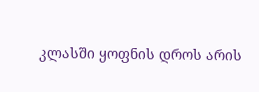კლასში ყოფნის დროს არის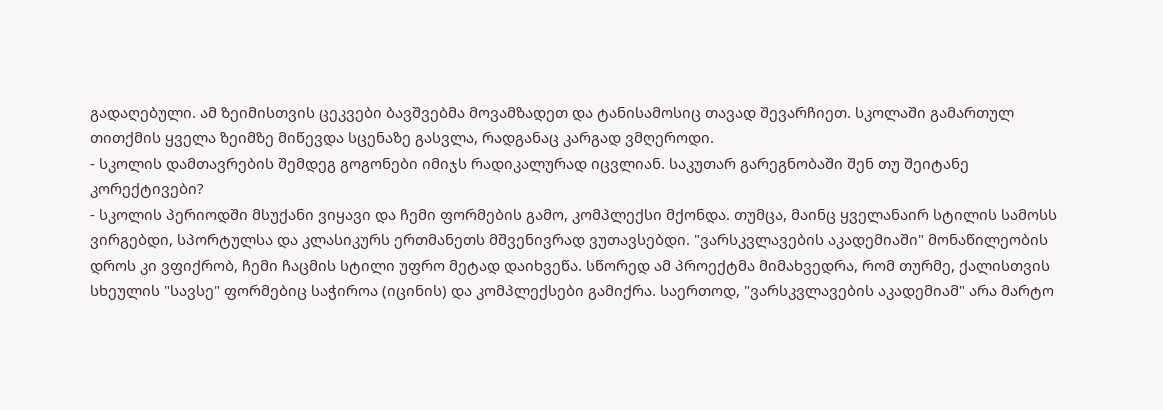გადაღებული. ამ ზეიმისთვის ცეკვები ბავშვებმა მოვამზადეთ და ტანისამოსიც თავად შევარჩიეთ. სკოლაში გამართულ თითქმის ყველა ზეიმზე მიწევდა სცენაზე გასვლა, რადგანაც კარგად ვმღეროდი.
- სკოლის დამთავრების შემდეგ გოგონები იმიჯს რადიკალურად იცვლიან. საკუთარ გარეგნობაში შენ თუ შეიტანე კორექტივები?
- სკოლის პერიოდში მსუქანი ვიყავი და ჩემი ფორმების გამო, კომპლექსი მქონდა. თუმცა, მაინც ყველანაირ სტილის სამოსს ვირგებდი, სპორტულსა და კლასიკურს ერთმანეთს მშვენივრად ვუთავსებდი. "ვარსკვლავების აკადემიაში" მონაწილეობის დროს კი ვფიქრობ, ჩემი ჩაცმის სტილი უფრო მეტად დაიხვეწა. სწორედ ამ პროექტმა მიმახვედრა, რომ თურმე, ქალისთვის სხეულის "სავსე" ფორმებიც საჭიროა (იცინის) და კომპლექსები გამიქრა. საერთოდ, "ვარსკვლავების აკადემიამ" არა მარტო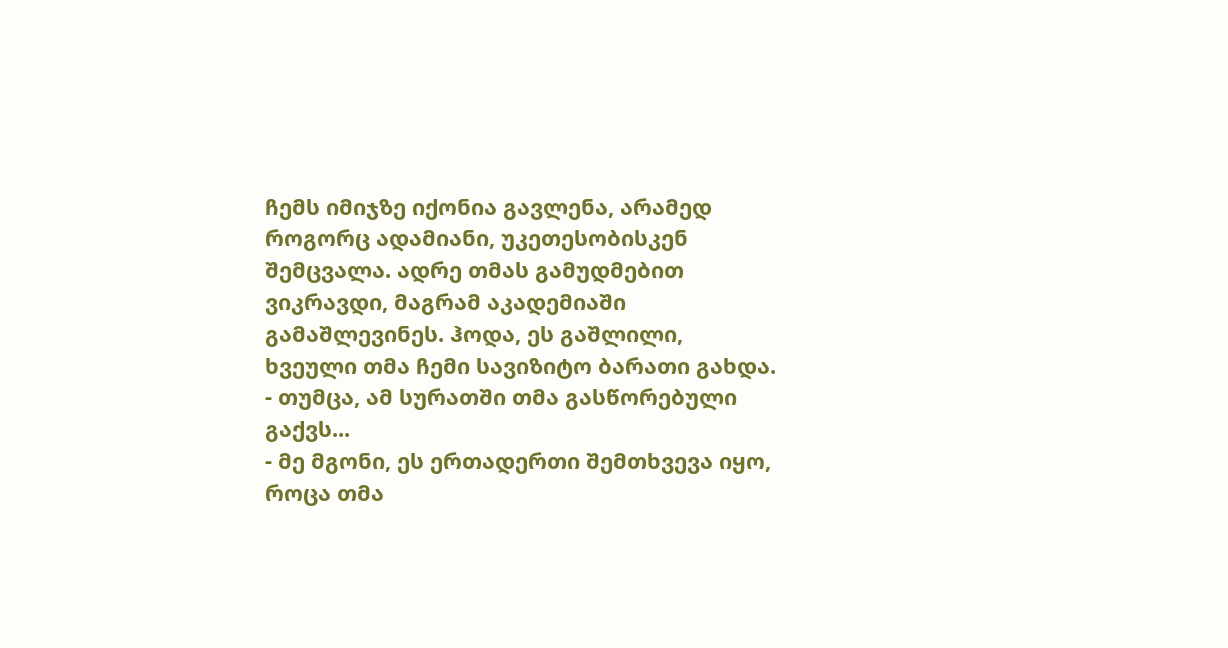ჩემს იმიჯზე იქონია გავლენა, არამედ როგორც ადამიანი, უკეთესობისკენ შემცვალა. ადრე თმას გამუდმებით ვიკრავდი, მაგრამ აკადემიაში გამაშლევინეს. ჰოდა, ეს გაშლილი, ხვეული თმა ჩემი სავიზიტო ბარათი გახდა.
- თუმცა, ამ სურათში თმა გასწორებული გაქვს...
- მე მგონი, ეს ერთადერთი შემთხვევა იყო, როცა თმა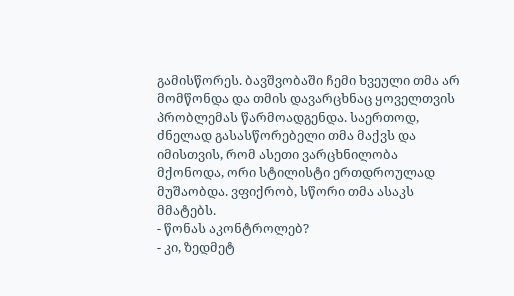გამისწორეს. ბავშვობაში ჩემი ხვეული თმა არ მომწონდა და თმის დავარცხნაც ყოველთვის პრობლემას წარმოადგენდა. საერთოდ, ძნელად გასასწორებელი თმა მაქვს და იმისთვის, რომ ასეთი ვარცხნილობა მქონოდა, ორი სტილისტი ერთდროულად მუშაობდა. ვფიქრობ, სწორი თმა ასაკს მმატებს.
- წონას აკონტროლებ?
- კი, ზედმეტ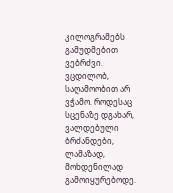კილოგრამებს გამუდმებით ვებრძვი. ვცდილობ, საღამოობით არ ვჭამო. როდესაც სცენაზე დგახარ, ვალდებული ბრძანდები, ლამაზად, მოხდენილად გამოიყურებოდე.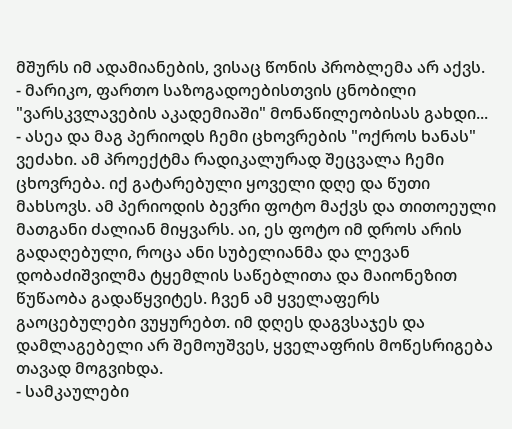მშურს იმ ადამიანების, ვისაც წონის პრობლემა არ აქვს.
- მარიკო, ფართო საზოგადოებისთვის ცნობილი "ვარსკვლავების აკადემიაში" მონაწილეობისას გახდი...
- ასეა და მაგ პერიოდს ჩემი ცხოვრების "ოქროს ხანას" ვეძახი. ამ პროექტმა რადიკალურად შეცვალა ჩემი ცხოვრება. იქ გატარებული ყოველი დღე და წუთი მახსოვს. ამ პერიოდის ბევრი ფოტო მაქვს და თითოეული მათგანი ძალიან მიყვარს. აი, ეს ფოტო იმ დროს არის გადაღებული, როცა ანი სუბელიანმა და ლევან დობაძიშვილმა ტყემლის საწებლითა და მაიონეზით წუწაობა გადაწყვიტეს. ჩვენ ამ ყველაფერს გაოცებულები ვუყურებთ. იმ დღეს დაგვსაჯეს და დამლაგებელი არ შემოუშვეს, ყველაფრის მოწესრიგება თავად მოგვიხდა.
- სამკაულები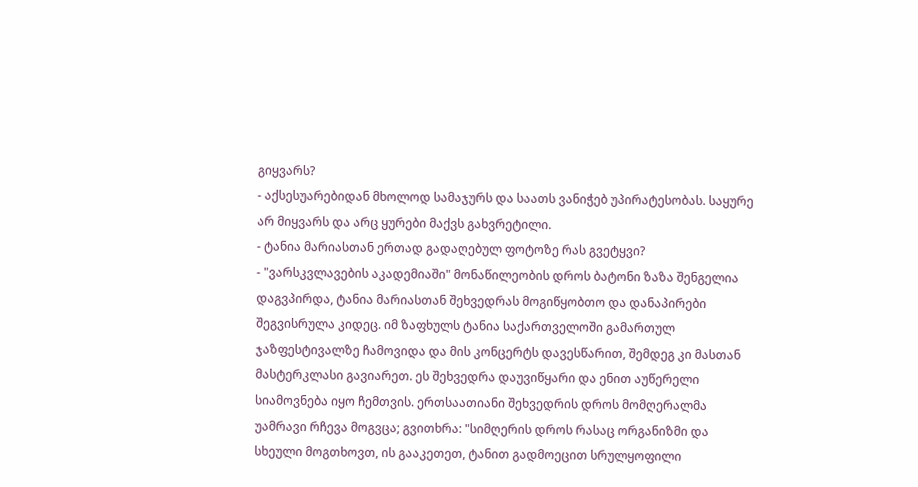გიყვარს?
- აქსესუარებიდან მხოლოდ სამაჯურს და საათს ვანიჭებ უპირატესობას. საყურე არ მიყვარს და არც ყურები მაქვს გახვრეტილი.
- ტანია მარიასთან ერთად გადაღებულ ფოტოზე რას გვეტყვი?
- "ვარსკვლავების აკადემიაში" მონაწილეობის დროს ბატონი ზაზა შენგელია დაგვპირდა, ტანია მარიასთან შეხვედრას მოგიწყობთო და დანაპირები შეგვისრულა კიდეც. იმ ზაფხულს ტანია საქართველოში გამართულ ჯაზფესტივალზე ჩამოვიდა და მის კონცერტს დავესწარით, შემდეგ კი მასთან მასტერკლასი გავიარეთ. ეს შეხვედრა დაუვიწყარი და ენით აუწერელი სიამოვნება იყო ჩემთვის. ერთსაათიანი შეხვედრის დროს მომღერალმა უამრავი რჩევა მოგვცა; გვითხრა: "სიმღერის დროს რასაც ორგანიზმი და სხეული მოგთხოვთ, ის გააკეთეთ, ტანით გადმოეცით სრულყოფილი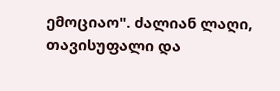ემოციაო". ძალიან ლაღი, თავისუფალი და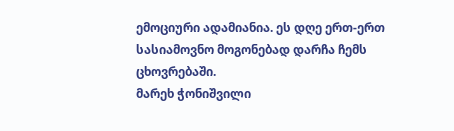ემოციური ადამიანია. ეს დღე ერთ-ერთ სასიამოვნო მოგონებად დარჩა ჩემს ცხოვრებაში.
მარეხ ჭონიშვილი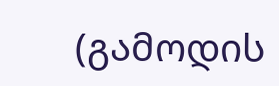(გამოდის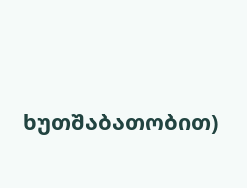ხუთშაბათობით)